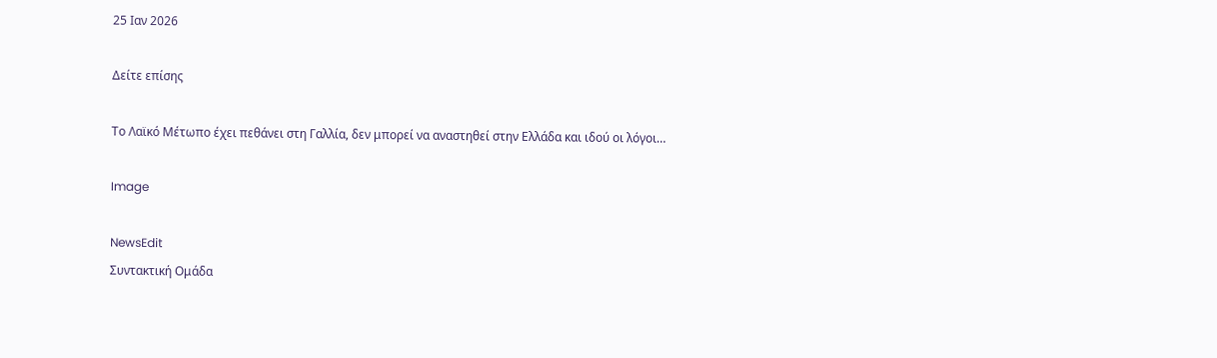25 Ιαν 2026

Δείτε επίσης

Το Λαϊκό Μέτωπο έχει πεθάνει στη Γαλλία, δεν μπορεί να αναστηθεί στην Ελλάδα και ιδού οι λόγοι…

Image

NewsEdit
Συντακτική Ομάδα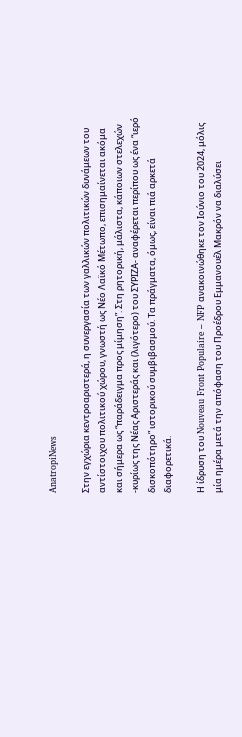AnatropiNews

Στην εγχώρια κεντροαριστερά, η συνεργασία των γαλλικών πολιτικών δυνάμεων του αντίστοιχου πολιτικού χώρου, γνωστή ως Νέο Λαϊκό Μέτωπο, επισημαίνεται ακόμα και σήμερα ως “παράδειγμα προς μίμηση”. Στη ρητορική, μάλιστα, κάποιων στελεχών -κυρίως της Νέας Αριστεράς και (λιγότερο) του ΣΥΡΙΖΑ- αναφέρεται περίπου ως ένα “ιερό δισκοπότηρο” ιστορικού συμβιβασμού. Τα πράγματα, όμως, είναι πιά αρκετά διαφορετικά.

Η ίδρυση του Nouveau Front Populaire – NFP ανακοινώθηκε τον Ιούνιο του 2024, μόλις μία ημέρα μετά την απόφαση του Προέδρου Εμμανουέλ Μακρόν να διαλύσει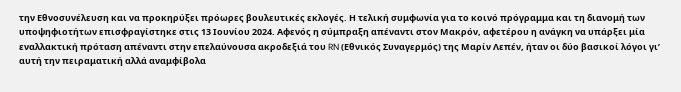την Εθνοσυνέλευση και να προκηρύξει πρόωρες βουλευτικές εκλογές. Η τελική συμφωνία για το κοινό πρόγραμμα και τη διανομή των υποψηφιοτήτων επισφραγίστηκε στις 13 Ιουνίου 2024. Αφενός η σύμπραξη απέναντι στον Μακρόν, αφετέρου η ανάγκη να υπάρξει μία εναλλακτική πρόταση απέναντι στην επελαύνουσα ακροδεξιά του RN (Εθνικός Συναγερμός) της Μαρίν Λεπέν, ήταν οι δύο βασικοί λόγοι γι’ αυτή την πειραματική αλλά αναμφίβολα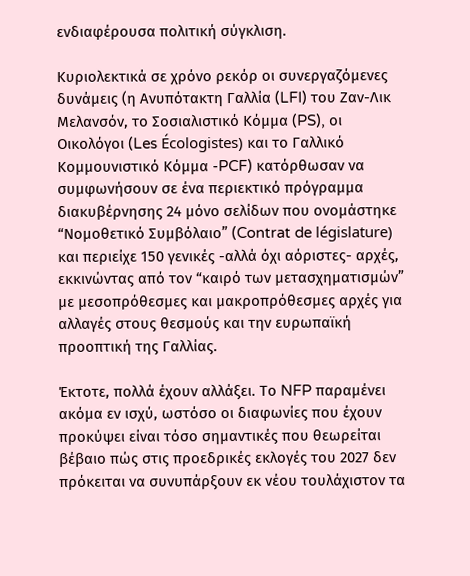ενδιαφέρουσα πολιτική σύγκλιση.

Κυριολεκτικά σε χρόνο ρεκόρ οι συνεργαζόμενες δυνάμεις (η Ανυπότακτη Γαλλία (LFI) του Ζαν-Λικ Μελανσόν, το Σοσιαλιστικό Κόμμα (PS), οι Οικολόγοι (Les Écologistes) και το Γαλλικό Κομμουνιστικό Κόμμα -PCF) κατόρθωσαν να συμφωνήσουν σε ένα περιεκτικό πρόγραμμα διακυβέρνησης 24 μόνο σελίδων που ονομάστηκε “Νομοθετικό Συμβόλαιο” (Contrat de législature) και περιείχε 150 γενικές -αλλά όχι αόριστες- αρχές, εκκινώντας από τον “καιρό των μετασχηματισμών” με μεσοπρόθεσμες και μακροπρόθεσμες αρχές για αλλαγές στους θεσμούς και την ευρωπαϊκή προοπτική της Γαλλίας.

Έκτοτε, πολλά έχουν αλλάξει. Το NFP παραμένει ακόμα εν ισχύ, ωστόσο οι διαφωνίες που έχουν προκύψει είναι τόσο σημαντικές που θεωρείται βέβαιο πώς στις προεδρικές εκλογές του 2027 δεν πρόκειται να συνυπάρξουν εκ νέου τουλάχιστον τα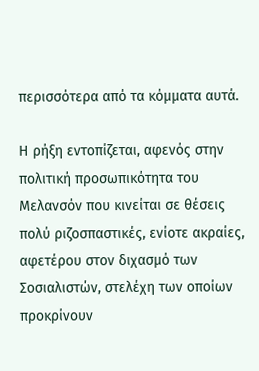περισσότερα από τα κόμματα αυτά.

Η ρήξη εντοπίζεται, αφενός στην πολιτική προσωπικότητα του Μελανσόν που κινείται σε θέσεις πολύ ριζοσπαστικές, ενίοτε ακραίες, αφετέρου στον διχασμό των Σοσιαλιστών, στελέχη των οποίων προκρίνουν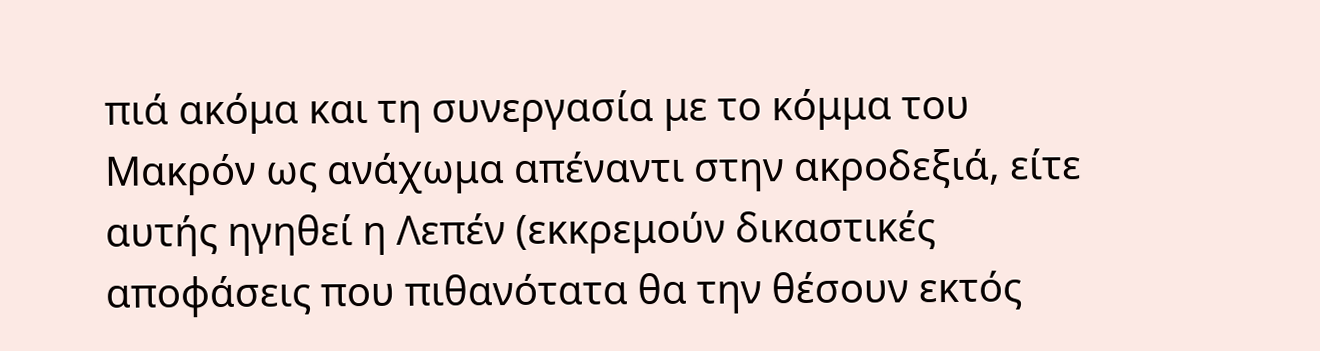πιά ακόμα και τη συνεργασία με το κόμμα του Μακρόν ως ανάχωμα απέναντι στην ακροδεξιά, είτε αυτής ηγηθεί η Λεπέν (εκκρεμούν δικαστικές αποφάσεις που πιθανότατα θα την θέσουν εκτός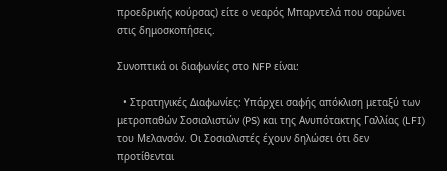προεδρικής κούρσας) είτε ο νεαρός Μπαρντελά που σαρώνει στις δημοσκοπήσεις.

Συνοπτικά οι διαφωνίες στο NFP είναι:

  • Στρατηγικές Διαφωνίες: Υπάρχει σαφής απόκλιση μεταξύ των μετροπαθών Σοσιαλιστών (PS) και της Ανυπότακτης Γαλλίας (LFI) του Μελανσόν. Οι Σοσιαλιστές έχουν δηλώσει ότι δεν προτίθενται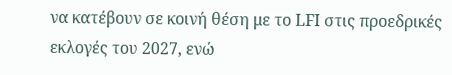να κατέβουν σε κοινή θέση με το LFI στις προεδρικές εκλογές του 2027, ενώ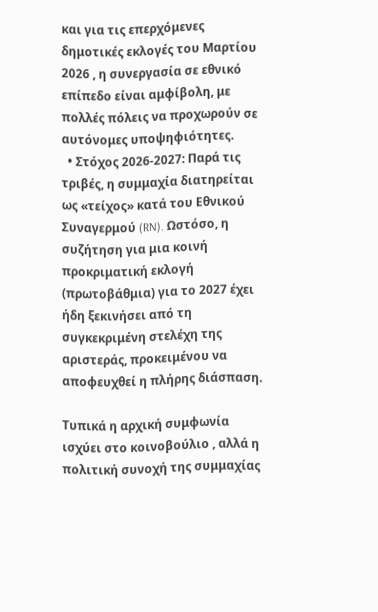και για τις επερχόμενες δημοτικές εκλογές του Μαρτίου 2026 , η συνεργασία σε εθνικό επίπεδο είναι αμφίβολη, με πολλές πόλεις να προχωρούν σε αυτόνομες υποψηφιότητες.
  • Στόχος 2026-2027: Παρά τις τριβές, η συμμαχία διατηρείται ως «τείχος» κατά του Εθνικού Συναγερμού (RN). Ωστόσο, η συζήτηση για μια κοινή προκριματική εκλογή (πρωτοβάθμια) για το 2027 έχει ήδη ξεκινήσει από τη συγκεκριμένη στελέχη της αριστεράς, προκειμένου να αποφευχθεί η πλήρης διάσπαση.

Τυπικά η αρχική συμφωνία ισχύει στο κοινοβούλιο , αλλά η πολιτική συνοχή της συμμαχίας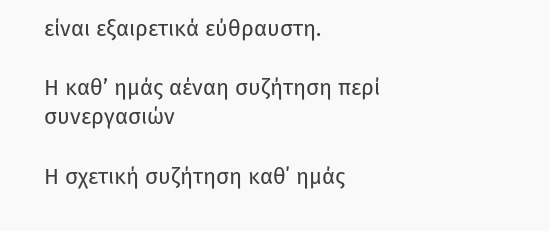είναι εξαιρετικά εύθραυστη.

Η καθ’ ημάς αέναη συζήτηση περί συνεργασιών

Η σχετική συζήτηση καθ΄ ημάς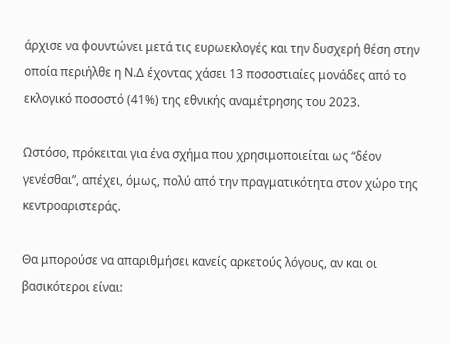άρχισε να φουντώνει μετά τις ευρωεκλογές και την δυσχερή θέση στην οποία περιήλθε η Ν.Δ έχοντας χάσει 13 ποσοστιαίες μονάδες από το εκλογικό ποσοστό (41%) της εθνικής αναμέτρησης του 2023.

Ωστόσο, πρόκειται για ένα σχήμα που χρησιμοποιείται ως “δέον γενέσθαι”, απέχει, όμως, πολύ από την πραγματικότητα στον χώρο της κεντροαριστεράς.

Θα μπορούσε να απαριθμήσει κανείς αρκετούς λόγους, αν και οι βασικότεροι είναι: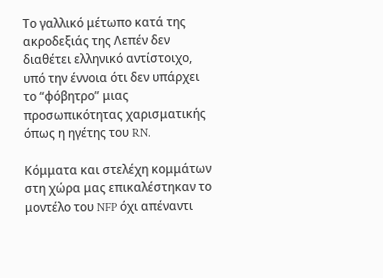Το γαλλικό μέτωπο κατά της ακροδεξιάς της Λεπέν δεν διαθέτει ελληνικό αντίστοιχο, υπό την έννοια ότι δεν υπάρχει το “φόβητρο” μιας προσωπικότητας χαρισματικής όπως η ηγέτης του RN.

Κόμματα και στελέχη κομμάτων στη χώρα μας επικαλέστηκαν το μοντέλο του NFP όχι απέναντι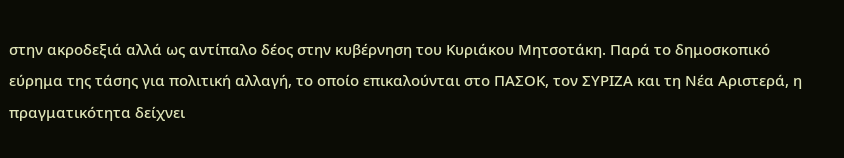στην ακροδεξιά αλλά ως αντίπαλο δέος στην κυβέρνηση του Κυριάκου Μητσοτάκη. Παρά το δημοσκοπικό εύρημα της τάσης για πολιτική αλλαγή, το οποίο επικαλούνται στο ΠΑΣΟΚ, τον ΣΥΡΙΖΑ και τη Νέα Αριστερά, η πραγματικότητα δείχνει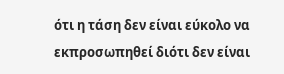ότι η τάση δεν είναι εύκολο να εκπροσωπηθεί διότι δεν είναι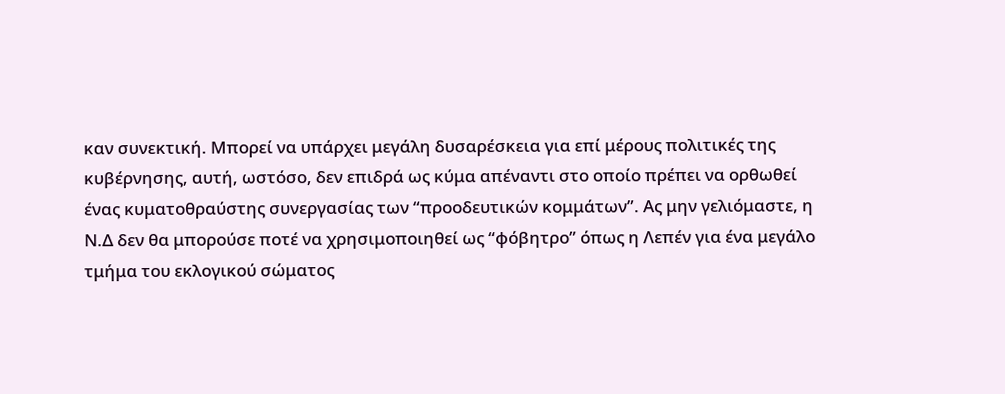καν συνεκτική. Μπορεί να υπάρχει μεγάλη δυσαρέσκεια για επί μέρους πολιτικές της κυβέρνησης, αυτή, ωστόσο, δεν επιδρά ως κύμα απέναντι στο οποίο πρέπει να ορθωθεί ένας κυματοθραύστης συνεργασίας των “προοδευτικών κομμάτων”. Ας μην γελιόμαστε, η Ν.Δ δεν θα μπορούσε ποτέ να χρησιμοποιηθεί ως “φόβητρο” όπως η Λεπέν για ένα μεγάλο τμήμα του εκλογικού σώματος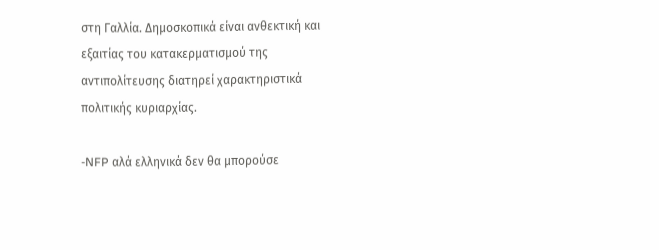στη Γαλλία. Δημοσκοπικά είναι ανθεκτική και εξαιτίας του κατακερματισμού της αντιπολίτευσης διατηρεί χαρακτηριστικά πολιτικής κυριαρχίας.

-NFP αλά ελληνικά δεν θα μπορούσε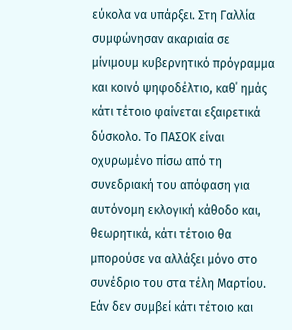εύκολα να υπάρξει. Στη Γαλλία συμφώνησαν ακαριαία σε μίνιμουμ κυβερνητικό πρόγραμμα και κοινό ψηφοδέλτιο, καθ΄ ημάς κάτι τέτοιο φαίνεται εξαιρετικά δύσκολο. Το ΠΑΣΟΚ είναι οχυρωμένο πίσω από τη συνεδριακή του απόφαση για αυτόνομη εκλογική κάθοδο και, θεωρητικά, κάτι τέτοιο θα μπορούσε να αλλάξει μόνο στο συνέδριο του στα τέλη Μαρτίου. Εάν δεν συμβεί κάτι τέτοιο και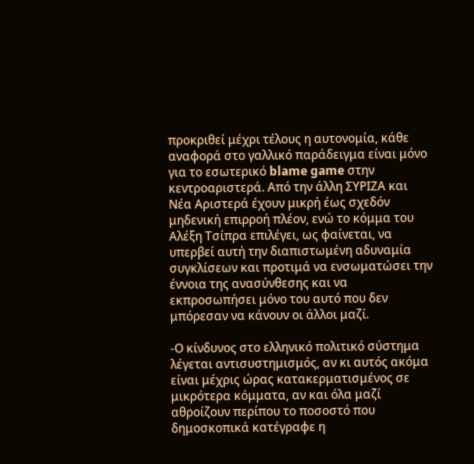προκριθεί μέχρι τέλους η αυτονομία, κάθε αναφορά στο γαλλικό παράδειγμα είναι μόνο για το εσωτερικό blame game στην κεντροαριστερά. Από την άλλη ΣΥΡΙΖΑ και Νέα Αριστερά έχουν μικρή έως σχεδόν μηδενική επιρροή πλέον, ενώ το κόμμα του Αλέξη Τσίπρα επιλέγει, ως φαίνεται, να υπερβεί αυτή την διαπιστωμένη αδυναμία συγκλίσεων και προτιμά να ενσωματώσει την έννοια της ανασύνθεσης και να εκπροσωπήσει μόνο του αυτό που δεν μπόρεσαν να κάνουν οι άλλοι μαζί.

-Ο κίνδυνος στο ελληνικό πολιτικό σύστημα λέγεται αντισυστημισμός, αν κι αυτός ακόμα είναι μέχρις ώρας κατακερματισμένος σε μικρότερα κόμματα, αν και όλα μαζί αθροίζουν περίπου το ποσοστό που δημοσκοπικά κατέγραφε η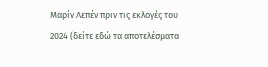Μαρίν Λεπέν πριν τις εκλογές του 2024 (δείτε εδώ τα αποτελέσματα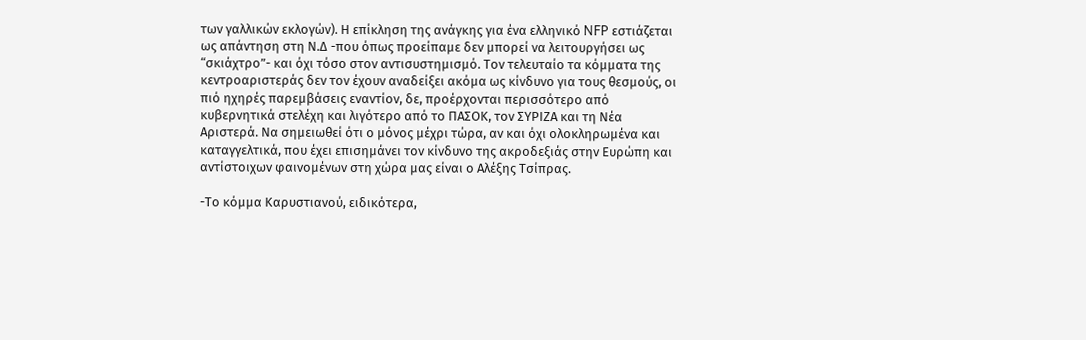των γαλλικών εκλογών). Η επίκληση της ανάγκης για ένα ελληνικό NFP εστιάζεται ως απάντηση στη Ν.Δ -που όπως προείπαμε δεν μπορεί να λειτουργήσει ως “σκιάχτρο”- και όχι τόσο στον αντισυστημισμό. Τον τελευταίο τα κόμματα της κεντροαριστεράς δεν τον έχουν αναδείξει ακόμα ως κίνδυνο για τους θεσμούς, οι πιό ηχηρές παρεμβάσεις εναντίον, δε, προέρχονται περισσότερο από κυβερνητικά στελέχη και λιγότερο από το ΠΑΣΟΚ, τον ΣΥΡΙΖΑ και τη Νέα Αριστερά. Να σημειωθεί ότι ο μόνος μέχρι τώρα, αν και όχι ολοκληρωμένα και καταγγελτικά, που έχει επισημάνει τον κίνδυνο της ακροδεξιάς στην Ευρώπη και αντίστοιχων φαινομένων στη χώρα μας είναι ο Αλέξης Τσίπρας.

-Το κόμμα Καρυστιανού, ειδικότερα,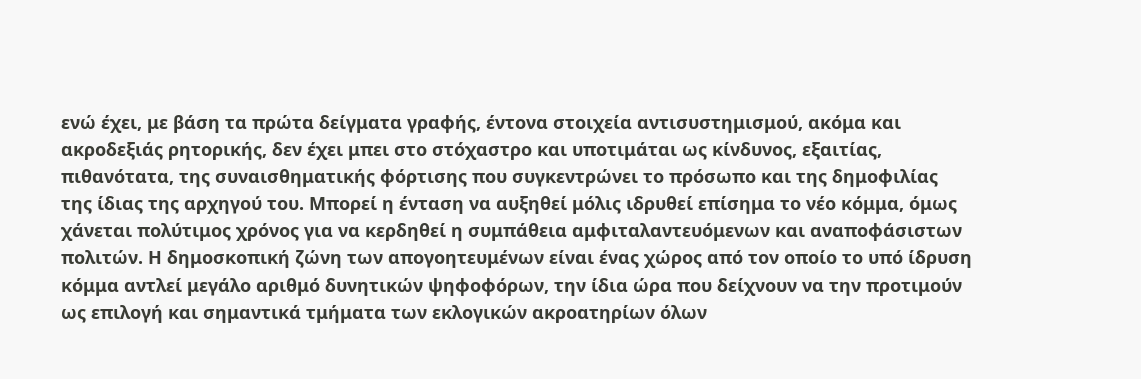ενώ έχει, με βάση τα πρώτα δείγματα γραφής, έντονα στοιχεία αντισυστημισμού, ακόμα και ακροδεξιάς ρητορικής, δεν έχει μπει στο στόχαστρο και υποτιμάται ως κίνδυνος, εξαιτίας, πιθανότατα, της συναισθηματικής φόρτισης που συγκεντρώνει το πρόσωπο και της δημοφιλίας της ίδιας της αρχηγού του. Μπορεί η ένταση να αυξηθεί μόλις ιδρυθεί επίσημα το νέο κόμμα, όμως χάνεται πολύτιμος χρόνος για να κερδηθεί η συμπάθεια αμφιταλαντευόμενων και αναποφάσιστων πολιτών. Η δημοσκοπική ζώνη των απογοητευμένων είναι ένας χώρος από τον οποίο το υπό ίδρυση κόμμα αντλεί μεγάλο αριθμό δυνητικών ψηφοφόρων, την ίδια ώρα που δείχνουν να την προτιμούν ως επιλογή και σημαντικά τμήματα των εκλογικών ακροατηρίων όλων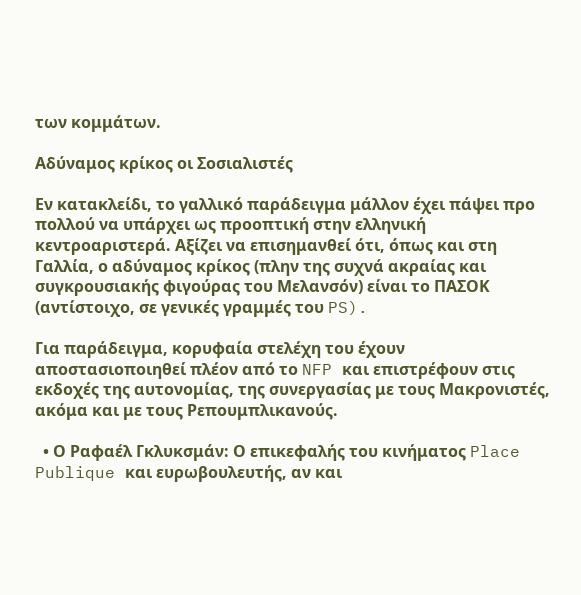των κομμάτων.

Αδύναμος κρίκος οι Σοσιαλιστές

Εν κατακλείδι, το γαλλικό παράδειγμα μάλλον έχει πάψει προ πολλού να υπάρχει ως προοπτική στην ελληνική κεντροαριστερά. Αξίζει να επισημανθεί ότι, όπως και στη Γαλλία, ο αδύναμος κρίκος (πλην της συχνά ακραίας και συγκρουσιακής φιγούρας του Μελανσόν) είναι το ΠΑΣΟΚ (αντίστοιχο, σε γενικές γραμμές του PS).

Για παράδειγμα, κορυφαία στελέχη του έχουν αποστασιοποιηθεί πλέον από το NFP και επιστρέφουν στις εκδοχές της αυτονομίας, της συνεργασίας με τους Μακρονιστές, ακόμα και με τους Ρεπουμπλικανούς.

  • Ο Ραφαέλ Γκλυκσμάν: Ο επικεφαλής του κινήματος Place Publique και ευρωβουλευτής, αν και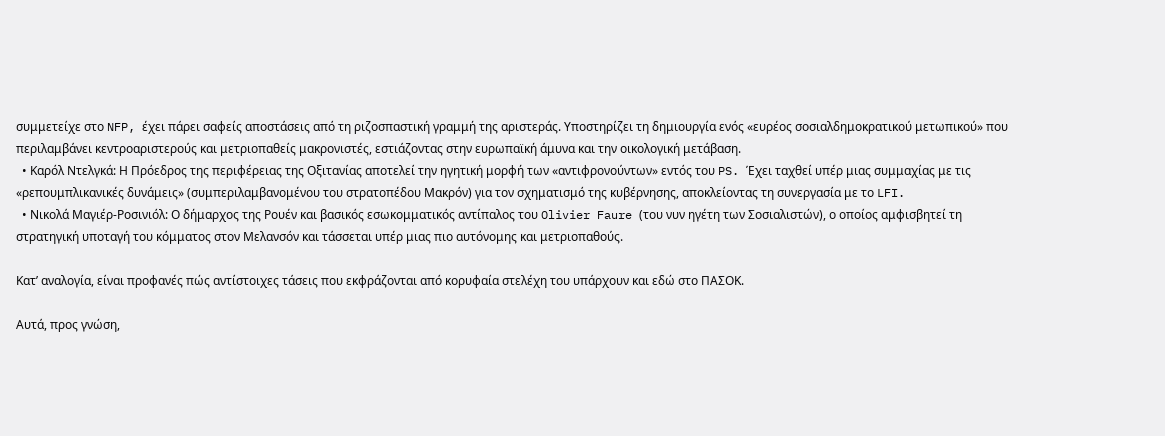συμμετείχε στο NFP, έχει πάρει σαφείς αποστάσεις από τη ριζοσπαστική γραμμή της αριστεράς. Υποστηρίζει τη δημιουργία ενός «ευρέος σοσιαλδημοκρατικού μετωπικού» που περιλαμβάνει κεντροαριστερούς και μετριοπαθείς μακρονιστές, εστιάζοντας στην ευρωπαϊκή άμυνα και την οικολογική μετάβαση.
  • Καρόλ Ντελγκά: Η Πρόεδρος της περιφέρειας της Οξιτανίας αποτελεί την ηγητική μορφή των «αντιφρονούντων» εντός του PS. Έχει ταχθεί υπέρ μιας συμμαχίας με τις «ρεπουμπλικανικές δυνάμεις» (συμπεριλαμβανομένου του στρατοπέδου Μακρόν) για τον σχηματισμό της κυβέρνησης, αποκλείοντας τη συνεργασία με το LFI.
  • Νικολά Μαγιέρ-Ροσινιόλ: Ο δήμαρχος της Ρουέν και βασικός εσωκομματικός αντίπαλος του Olivier Faure (του νυν ηγέτη των Σοσιαλιστών), ο οποίος αμφισβητεί τη στρατηγική υποταγή του κόμματος στον Μελανσόν και τάσσεται υπέρ μιας πιο αυτόνομης και μετριοπαθούς.

Κατ’ αναλογία, είναι προφανές πώς αντίστοιχες τάσεις που εκφράζονται από κορυφαία στελέχη του υπάρχουν και εδώ στο ΠΑΣΟΚ.

Αυτά, προς γνώση,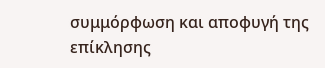συμμόρφωση και αποφυγή της επίκλησης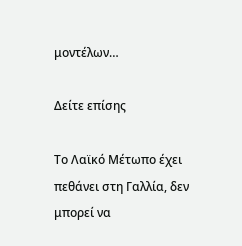μοντέλων…

Δείτε επίσης

Το Λαϊκό Μέτωπο έχει πεθάνει στη Γαλλία, δεν μπορεί να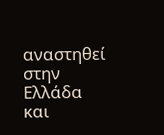αναστηθεί στην Ελλάδα και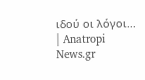ιδού οι λόγοι... | Anatropi News.gr